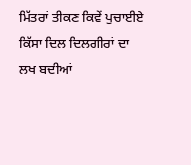ਮਿੱਤਰਾਂ ਤੀਕਣ ਕਿਵੇਂ ਪੁਚਾਈਏ
ਕਿੱਸਾ ਦਿਲ ਦਿਲਗੀਰਾਂ ਦਾ
ਲਖ ਬਦੀਆਂ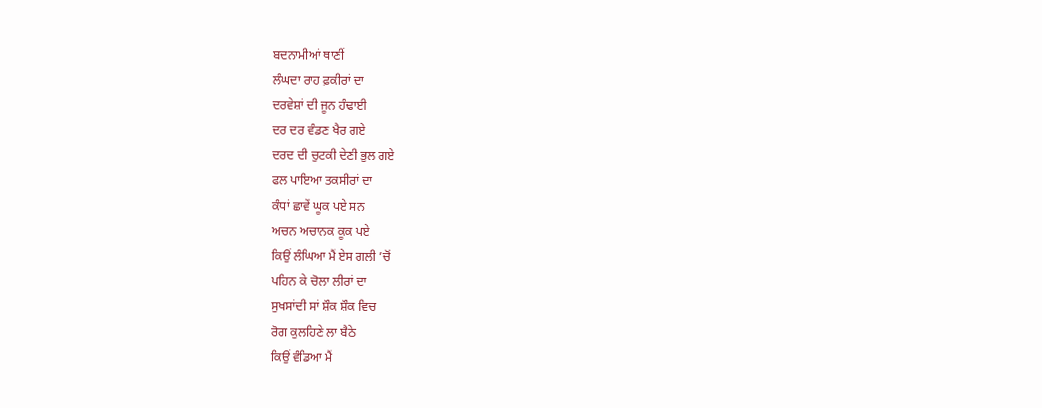ਬਦਨਾਮੀਆਂ ਥਾਣੀਂ
ਲੰਘਦਾ ਰਾਹ ਫ਼ਕੀਰਾਂ ਦਾ
ਦਰਵੇਸ਼ਾਂ ਦੀ ਜੂਨ ਹੰਢਾਈ
ਦਰ ਦਰ ਵੰਡਣ ਖੈਰ ਗਏ
ਦਰਦ ਦੀ ਚੁਟਕੀ ਦੇਣੀ ਭੁਲ ਗਏ
ਫਲ ਪਾਇਆ ਤਕਸੀਰਾਂ ਦਾ
ਕੰਧਾਂ ਛਾਵੇਂ ਘੂਕ ਪਏ ਸਨ
ਅਚਨ ਅਚਾਨਕ ਕੂਕ ਪਏ
ਕਿਉਂ ਲੰਘਿਆ ਮੈਂ ਏਸ ਗਲੀ ’ਚੋਂ
ਪਹਿਨ ਕੇ ਚੋਲਾ ਲੀਰਾਂ ਦਾ
ਸੁਖਸਾਂਦੀ ਸਾਂ ਸ਼ੌਕ ਸ਼ੌਕ ਵਿਚ
ਰੋਗ ਕੁਲਹਿਣੇ ਲਾ ਬੈਠੇ
ਕਿਉਂ ਵੰਡਿਆ ਮੈਂ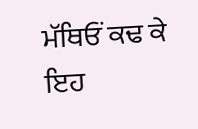ਮੱਥਿਓਂ ਕਢ ਕੇ
ਇਹ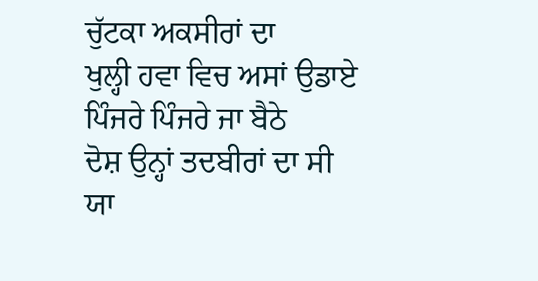ਚੁੱਟਕਾ ਅਕਸੀਰਾਂ ਦਾ
ਖੁਲ੍ਹੀ ਹਵਾ ਵਿਚ ਅਸਾਂ ਉਡਾਏ
ਪਿੰਜਰੇ ਪਿੰਜਰੇ ਜਾ ਬੈਠੇ
ਦੋਸ਼ ਉਨ੍ਹਾਂ ਤਦਬੀਰਾਂ ਦਾ ਸੀ
ਯਾ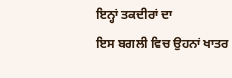ਇਨ੍ਹਾਂ ਤਕਦੀਰਾਂ ਦਾ
ਇਸ ਬਗਲੀ ਵਿਚ ਉਹਨਾਂ ਖਾਤਰ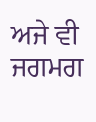ਅਜੇ ਵੀ ਜਗਮਗ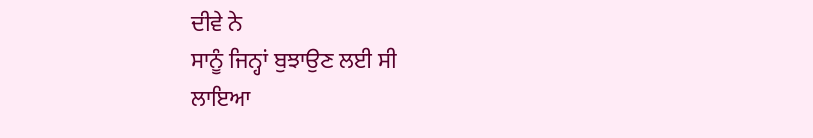ਦੀਵੇ ਨੇ
ਸਾਨੂੰ ਜਿਨ੍ਹਾਂ ਬੁਝਾਉਣ ਲਈ ਸੀ
ਲਾਇਆ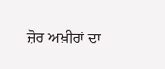ਜ਼ੋਰ ਅਖ਼ੀਰਾਂ ਦਾ